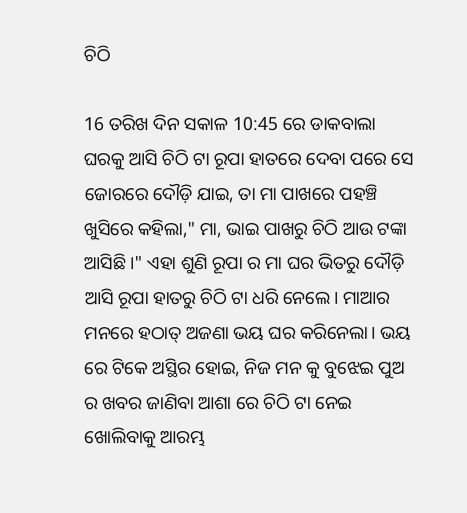ଚିଠି

16 ତରିଖ ଦିନ ସକାଳ 10:45 ରେ ଡାକବାଲା ଘରକୁ ଆସି ଚିଠି ଟା ରୂପା ହାତରେ ଦେବା ପରେ ସେ ଜୋରରେ ଦୌଡ଼ି ଯାଇ, ତା ମା ପାଖରେ ପହଞ୍ଚି ଖୁସିରେ କହିଲା," ମା, ଭାଇ ପାଖରୁ ଚିଠି ଆଉ ଟଙ୍କା ଆସିଛି।" ଏହା ଶୁଣି ରୂପା ର ମା ଘର ଭିତରୁ ଦୌଡ଼ି ଆସି ରୂପା ହାତରୁ ଚିଠି ଟା ଧରି ନେଲେ। ମାଆର ମନରେ ହଠାତ୍ ଅଜଣା ଭୟ ଘର କରିନେଲା। ଭୟ ରେ ଟିକେ ଅସ୍ଥିର ହୋଇ, ନିଜ ମନ କୁ ବୁଝେଇ ପୁଅ ର ଖବର ଜାଣିବା ଆଶା ରେ ଚିଠି ଟା ନେଇ ଖୋଲିବାକୁ ଆରମ୍ଭ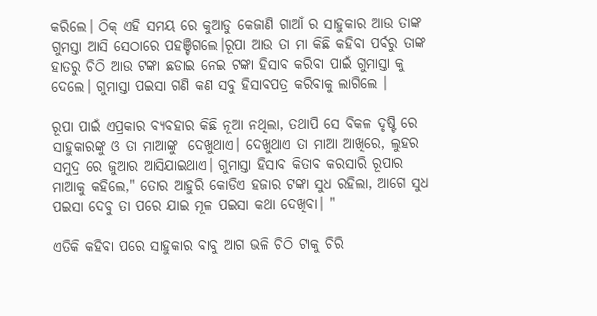କରିଲେ। ଠିକ୍ ଏହି ସମୟ ରେ କୁଆଡୁ କେଜାଣି ଗାଆଁ ର ସାହୁକାର ଆଉ ତାଙ୍କ ଗୁମସ୍ତା ଆସି ସେଠାରେ ପହଞ୍ଚିଗଲେ।ରୂପା ଆଉ ତା ମା କିଛି କହିବା ପର୍ବରୁ ତାଙ୍କ ହାତରୁ ଚିଠି ଆଉ ଟଙ୍କା ଛଡାଇ ନେଇ ଟଙ୍କା ହିସାବ କରିବା ପାଇଁ ଗୁମାସ୍ତା କୁ ଦେଲେ। ଗୁମାସ୍ତା ପଇସା ଗଣି କଣ ସବୁ ହିସାବପତ୍ର କରିବାକୁ ଲାଗିଲେ ।

ରୂପା ପାଇଁ ଏପ୍ରକାର ବ୍ୟବହାର କିଛି ନୂଆ ନଥିଲା, ତଥାପି ସେ ବିକଳ ଦୃଷ୍ଟି ରେ ସାହୁକାରଙ୍କୁ ଓ ତା ମାଆଙ୍କୁ  ଦେଖୁଥାଏ। ଦେଖୁଥାଏ ତା ମାଆ ଆଖିରେ, ଲୁହର ସମୁଦ୍ର ରେ ଜୁଆର ଆସିଯାଇଥାଏ। ଗୁମାସ୍ତା ହିସାବ କିତାବ କରସାରି ରୂପାର ମାଆକୁ କହିଲେ," ତୋର ଆହୁରି କୋଡିଏ ହଜାର ଟଙ୍କା ସୁଧ ରହିଲା, ଆଗେ ସୁଧ ପଇସା ଦେବୁ ତା ପରେ ଯାଇ ମୂଳ ପଇସା କଥା ଦେଖିବା। "

ଏତିକି କହିବା ପରେ ସାହୁକାର ବାବୁ ଆଗ ଭଳି ଚିଠି ଟାକୁ ଚିରି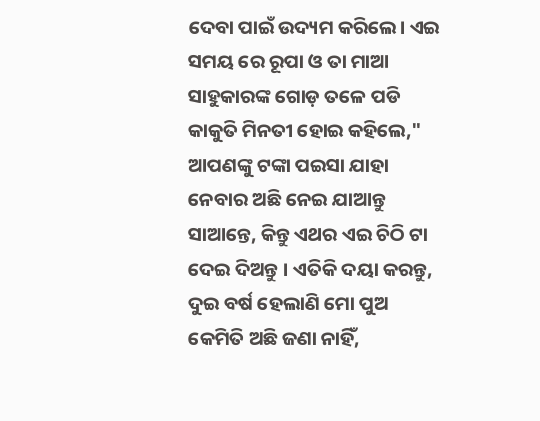ଦେବା ପାଇଁ ଉଦ୍ୟମ କରିଲେ। ଏଇ ସମୟ ରେ ରୂପା ଓ ତା ମାଆ ସାହୁକାରଙ୍କ ଗୋଡ଼ ତଳେ ପଡି କାକୁତି ମିନତୀ ହୋଇ କହିଲେ," ଆପଣଙ୍କୁ ଟଙ୍କା ପଇସା ଯାହା ନେବାର ଅଛି ନେଇ ଯାଆନ୍ତୁ ସାଆନ୍ତେ, କିନ୍ତୁ ଏଥର ଏଇ ଚିଠି ଟା ଦେଇ ଦିଅନ୍ତୁ । ଏତିକି ଦୟା କରନ୍ତୁ, ଦୁଇ ବର୍ଷ ହେଲାଣି ମୋ ପୁଅ କେମିତି ଅଛି ଜଣା ନାହିଁ,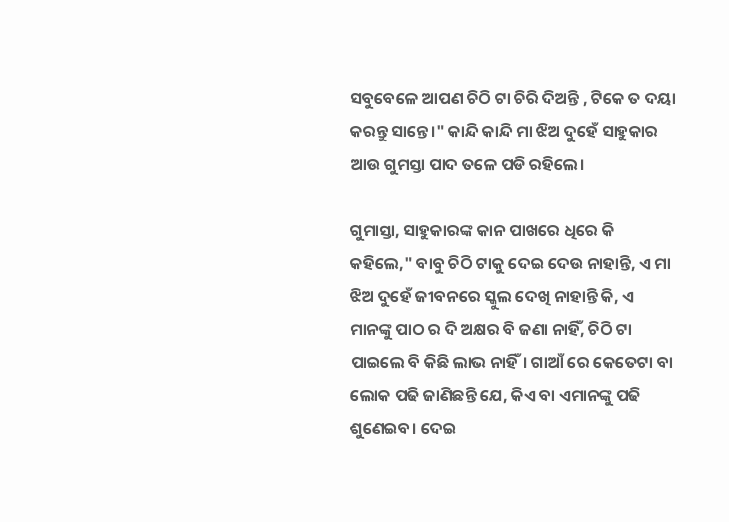ସବୁବେଳେ ଆପଣ ଚିଠି ଟା ଚିରି ଦିଅନ୍ତି , ଟିକେ ତ ଦୟା କରନ୍ତୁ ସାନ୍ତେ।" କାନ୍ଦି କାନ୍ଦି ମା ଝିଅ ଦୁହେଁ ସାହୁକାର ଆଉ ଗୁମସ୍ତା ପାଦ ତଳେ ପଡି ରହିଲେ।

ଗୁମାସ୍ତା, ସାହୁକାରଙ୍କ କାନ ପାଖରେ ଧିରେ କି କହିଲେ," ବାବୁ ଚିଠି ଟାକୁ ଦେଇ ଦେଉ ନାହାନ୍ତି, ଏ ମା ଝିଅ ଦୁହେଁ ଜୀବନରେ ସ୍କୁଲ ଦେଖି ନାହାନ୍ତି କି, ଏ ମାନଙ୍କୁ ପାଠ ର ଦି ଅକ୍ଷର ବି ଜଣା ନାହିଁ, ଚିଠି ଟା ପାଇଲେ ବି କିଛି ଲାଭ ନାହିଁ। ଗାଆଁ ରେ କେତେଟା ବା ଲୋକ ପଢି ଜାଣିଛନ୍ତି ଯେ, କିଏ ବା ଏମାନଙ୍କୁ ପଢି ଶୁଣେଇବ। ଦେଇ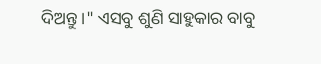ଦିଅନ୍ତୁ ।" ଏସବୁ ଶୁଣି ସାହୁକାର ବାବୁ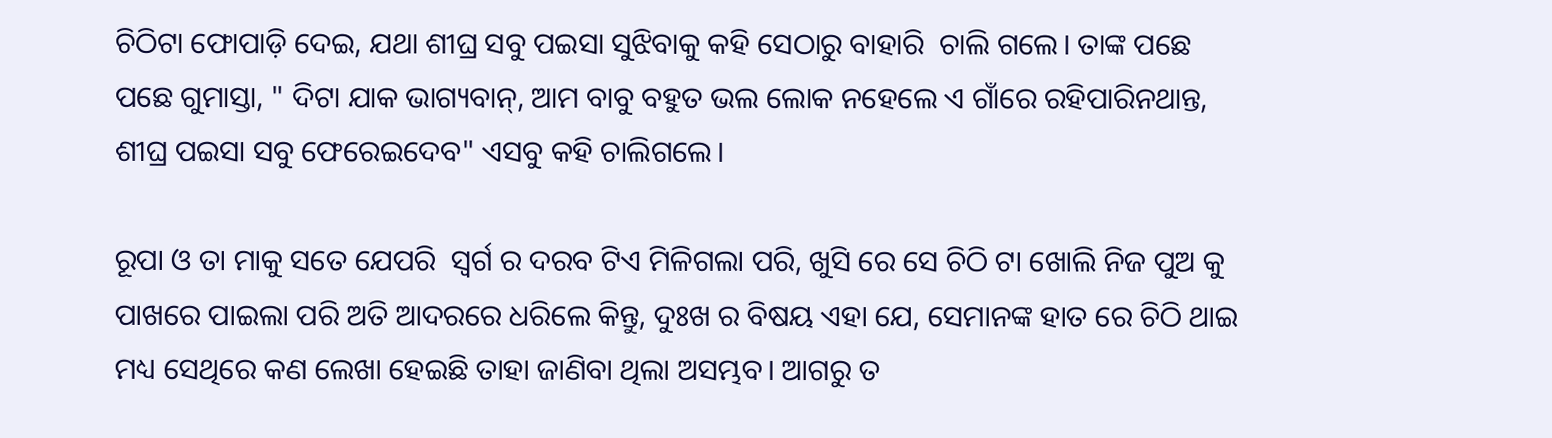ଚିଠିଟା ଫୋପାଡ଼ି ଦେଇ, ଯଥା ଶୀଘ୍ର ସବୁ ପଇସା ସୁଝିବାକୁ କହି ସେଠାରୁ ବାହାରି  ଚାଲି ଗଲେ। ତାଙ୍କ ପଛେ ପଛେ ଗୁମାସ୍ତା, " ଦିଟା ଯାକ ଭାଗ୍ୟବାନ୍, ଆମ ବାବୁ ବହୁତ ଭଲ ଲୋକ ନହେଲେ ଏ ଗାଁରେ ରହିପାରିନଥାନ୍ତ, ଶୀଘ୍ର ପଇସା ସବୁ ଫେରେଇଦେବ" ଏସବୁ କହି ଚାଲିଗଲେ।

ରୂପା ଓ ତା ମାକୁ ସତେ ଯେପରି  ସ୍ଵର୍ଗ ର ଦରବ ଟିଏ ମିଳିଗଲା ପରି, ଖୁସି ରେ ସେ ଚିଠି ଟା ଖୋଲି ନିଜ ପୁଅ କୁ ପାଖରେ ପାଇଲା ପରି ଅତି ଆଦରରେ ଧରିଲେ କିନ୍ତୁ, ଦୁଃଖ ର ବିଷୟ ଏହା ଯେ, ସେମାନଙ୍କ ହାତ ରେ ଚିଠି ଥାଇ ମଧ୍ୟ ସେଥିରେ କଣ ଲେଖା ହେଇଛି ତାହା ଜାଣିବା ଥିଲା ଅସମ୍ଭବ। ଆଗରୁ ତ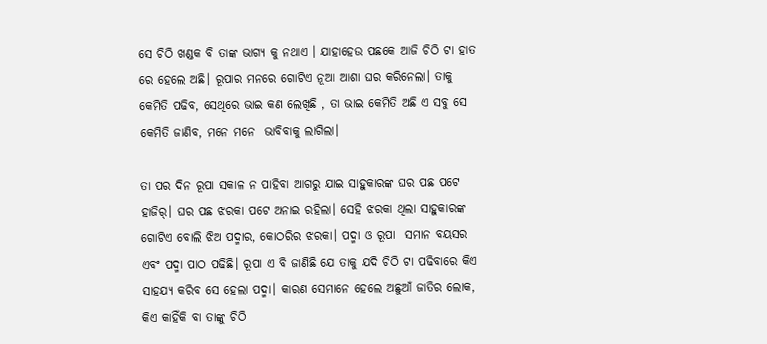ସେ ଚିଠି ଖଣ୍ଡକ ବି ତାଙ୍କ ଭାଗ୍ୟ କୁ ନଥାଏ । ଯାହାହେଉ ପଛକେ ଆଜି ଚିଠି ଟା ହାତ ରେ ହେଲେ ଅଛି। ରୂପାର ମନରେ ଗୋଟିଏ ନୂଆ ଆଶା ଘର କରିନେଲା। ତାକୁ କେମିତି ପଢିବ, ସେଥିରେ ଭାଇ କଣ ଲେଖିଛି , ତା ଭାଇ କେମିତି ଅଛି ଏ ସବୁ ସେ କେମିତି ଜାଣିବ, ମନେ ମନେ  ଭାବିବାକୁ ଲାଗିଲା।

ତା ପର ଦିନ ରୂପା ସକାଳ ନ ପାହିବା ଆଗରୁ ଯାଇ ସାହୁକାରଙ୍କ ଘର ପଛ ପଟେ ହାଜିର୍। ଘର ପଛ ଝରକା ପଟେ ଅନାଇ ରହିଲା। ସେହି ଝରକା ଥିଲା ସାହୁକାରଙ୍କ ଗୋଟିଏ ବୋଲି ଝିଅ ପଦ୍ମାର, କୋଠରିର ଝରକା। ପଦ୍ମା ଓ ରୂପା  ସମାନ ବୟସର ଏବଂ ପଦ୍ମା ପାଠ ପଢିଛି। ରୂପା ଏ ବି ଜାଣିଛି ଯେ ତାକୁ ଯଦି ଚିଠି ଟା ପଢିବାରେ କିଏ ସାହଯ୍ୟ କରିବ ସେ ହେଲା ପଦ୍ମା। କାରଣ ସେମାନେ ହେଲେ ଅଛୁଆଁ ଜାତିର ଲୋକ, କିଏ କାହିଁକି ବା ତାଙ୍କୁ ଚିଠି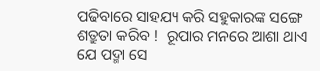ପଢିବାରେ ସାହଯ୍ୟ କରି ସହୁକାରଙ୍କ ସଙ୍ଗେ ଶତ୍ରୁତା କରିବ !  ରୂପାର ମନରେ ଆଶା ଥାଏ ଯେ ପଦ୍ମା ସେ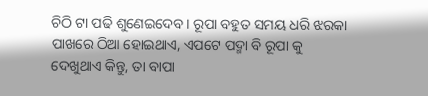ଚିଠି ଟା ପଢି ଶୁଣେଇଦେବ। ରୂପା ବହୁତ ସମୟ ଧରି ଝରକା ପାଖରେ ଠିଆ ହୋଇଥାଏ, ଏପଟେ ପଦ୍ମା ବି ରୂପା କୁ ଦେଖୁଥାଏ କିନ୍ତୁ, ତା ବାପା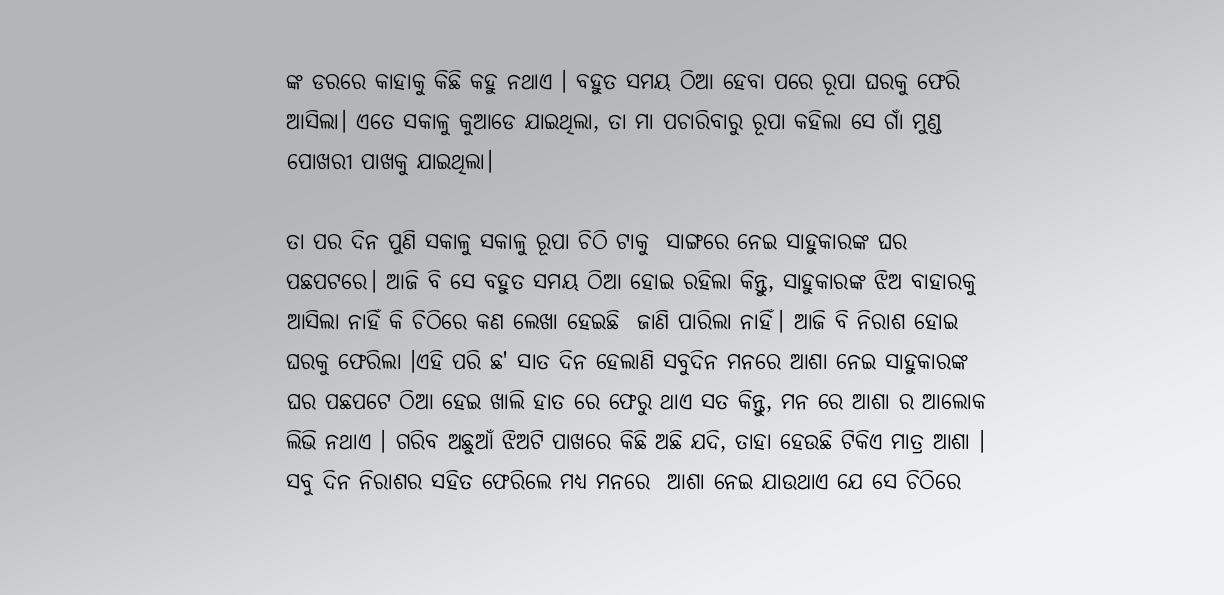ଙ୍କ ଡରରେ କାହାକୁ କିଛି କହୁ ନଥାଏ । ବହୁତ ସମୟ ଠିଆ ହେବା ପରେ ରୂପା ଘରକୁ ଫେରି ଆସିଲା। ଏତେ ସକାଳୁ କୁଆଡେ ଯାଇଥିଲା, ତା ମା ପଚାରିବାରୁ ରୂପା କହିଲା ସେ ଗାଁ ମୁଣ୍ଡ ପୋଖରୀ ପାଖକୁ ଯାଇଥିଲା।

ତା ପର ଦିନ ପୁଣି ସକାଳୁ ସକାଳୁ ରୂପା ଚିଠି ଟାକୁ  ସାଙ୍ଗରେ ନେଇ ସାହୁକାରଙ୍କ ଘର ପଛପଟରେ। ଆଜି ବି ସେ ବହୁତ ସମୟ ଠିଆ ହୋଇ ରହିଲା କିନ୍ତୁ, ସାହୁକାରଙ୍କ ଝିଅ ବାହାରକୁ ଆସିଲା ନାହିଁ କି ଚିଠିରେ କଣ ଲେଖା ହେଇଛି  ଜାଣି ପାରିଲା ନାହିଁ। ଆଜି ବି ନିରାଶ ହୋଇ ଘରକୁ ଫେରିଲା ।ଏହି ପରି ଛ' ସାତ ଦିନ ହେଲାଣି ସବୁଦିନ ମନରେ ଆଶା ନେଇ ସାହୁକାରଙ୍କ ଘର ପଛପଟେ ଠିଆ ହେଇ ଖାଲି ହାତ ରେ ଫେରୁ ଥାଏ ସତ କିନ୍ତୁ, ମନ ରେ ଆଶା ର ଆଲୋକ ଲିଭି ନଥାଏ । ଗରିବ ଅଛୁଆଁ ଝିଅଟି ପାଖରେ କିଛି ଅଛି ଯଦି, ତାହା ହେଉଛି ଟିକିଏ ମାତ୍ର ଆଶା । ସବୁ ଦିନ ନିରାଶର ସହିତ ଫେରିଲେ ମଧ୍ୟ ମନରେ  ଆଶା ନେଇ ଯାଉଥାଏ ଯେ ସେ ଚିଠିରେ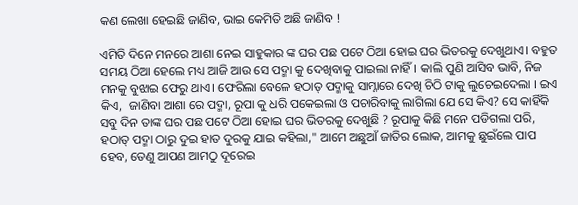କଣ ଲେଖା ହେଇଛି ଜାଣିବ, ଭାଇ କେମିତି ଅଛି ଜାଣିବ !

ଏମିତି ଦିନେ ମନରେ ଆଶା ନେଇ ସାହୁକାର ଙ୍କ ଘର ପଛ ପଟେ ଠିଆ ହୋଇ ଘର ଭିତରକୁ ଦେଖୁଥାଏ। ବହୁତ ସମୟ ଠିଆ ହେଲେ ମଧ୍ୟ ଆଜି ଆଉ ସେ ପଦ୍ମା କୁ ଦେଖିବାକୁ ପାଇଲା ନାହିଁ। କାଲି ପୁଣି ଆସିବ ଭାବି, ନିଜ ମନକୁ ବୁଝାଇ ଫେରୁ ଥାଏ। ଫେରିଲା ବେଳେ ହଠାତ୍ ପଦ୍ମାକୁ ସାମ୍ନାରେ ଦେଖି ଚିଠି ଟାକୁ ଲୁଚେଇଦେଲା । ଇଏ କିଏ,  ଜାଣିବା ଆଶା ରେ ପଦ୍ମା, ରୂପା କୁ ଧରି ପକେଇଲା ଓ ପଚାରିବାକୁ ଲାଗିଲା ଯେ ସେ କିଏ? ସେ କାହିଁକି ସବୁ ଦିନ ତାଙ୍କ ଘର ପଛ ପଟେ ଠିଆ ହୋଇ ଘର ଭିତରକୁ ଦେଖୁଛି ? ରୂପାକୁ କିଛି ମନେ ପଡିଗଲା ପରି, ହଠାତ୍ ପଦ୍ମା ଠାରୁ ଦୁଇ ହାତ ଦୁରକୁ ଯାଇ କହିଲା," ଆମେ ଅଛୁଆଁ ଜାତିର ଲୋକ, ଆମକୁ ଛୁଇଁଲେ ପାପ ହେବ, ତେଣୁ ଆପଣ ଆମଠୁ ଦୂରେଇ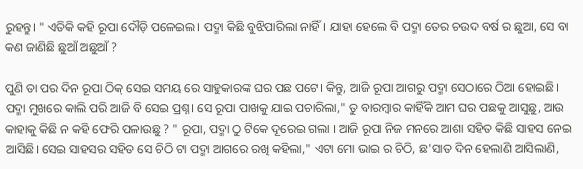ରୁହନ୍ତୁ। " ଏତିକି କହି ରୂପା ଦୌଡ଼ି ପଳେଇଲ। ପଦ୍ମା କିଛି ବୁଝିପାରିଲା ନାହିଁ। ଯାହା ହେଲେ ବି ପଦ୍ମା ତେର ଚଉଦ ବର୍ଷ ର ଛୁଆ, ସେ ବା କଣ ଜାଣିଛି ଛୁଆଁ ଅଛୁଆଁ ?

ପୁଣି ତା ପର ଦିନ ରୂପା ଠିକ୍ ସେଇ ସମୟ ରେ ସାହୁକାରଙ୍କ ଘର ପଛ ପଟେ। କିନ୍ତୁ, ଆଜି ରୂପା ଆଗରୁ ପଦ୍ମା ସେଠାରେ ଠିଆ ହୋଇଛି। ପଦ୍ମା ମୁଖରେ କାଲି ପରି ଆଜି ବି ସେଇ ପ୍ରଶ୍ନ। ସେ ରୂପା ପାଖକୁ ଯାଇ ପଚାରିଲା," ତୁ ବାରମ୍ବାର କାହିଁକି ଆମ ଘର ପଛକୁ ଆସୁଛୁ, ଆଉ କାହାକୁ କିଛି ନ କହି ଫେରି ପଳାଉଛୁ ? " ରୂପା, ପଦ୍ମା ଠୁ ଟିକେ ଦୂରେଇ ଗଲା । ଆଜି ରୂପା ନିଜ ମନରେ ଆଶା ସହିତ କିଛି ସାହସ ନେଇ ଆସିଛି। ସେଇ ସାହସର ସହିତ ସେ ଚିଠି ଟା ପଦ୍ମା ଆଗରେ ରଖି କହିଲା," ଏଟା ମୋ ଭାଇ ର ଚିଠି, ଛ'ସାତ ଦିନ ହେଲାଣି ଆସିଲାଣି,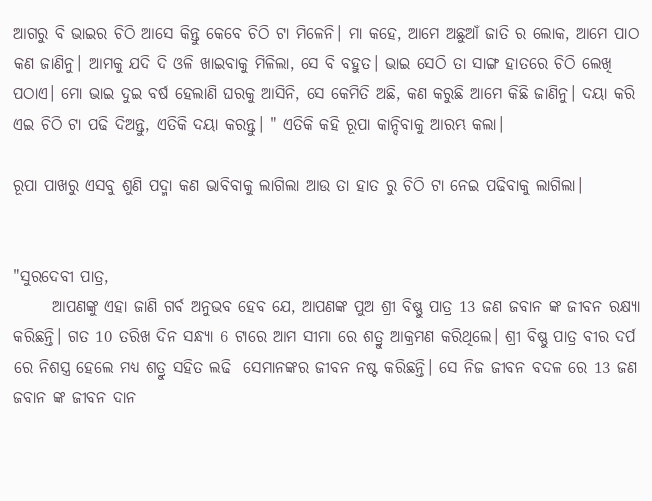ଆଗରୁ ବି ଭାଇର ଚିଠି ଆସେ କିନ୍ତୁ କେବେ ଚିଠି ଟା ମିଳେନି। ମା କହେ, ଆମେ ଅଛୁଆଁ ଜାତି ର ଲୋକ, ଆମେ ପାଠ କଣ ଜାଣିନୁ। ଆମକୁ ଯଦି ଦି ଓଳି ଖାଇବାକୁ ମିଳିଲା, ସେ ବି ବହୁତ। ଭାଇ ସେଠି ତା ସାଙ୍ଗ ହାତରେ ଚିଠି ଲେଖି ପଠାଏ। ମୋ ଭାଇ ଦୁଇ ବର୍ଷ ହେଲାଣି ଘରକୁ ଆସିନି, ସେ କେମିତି ଅଛି, କଣ କରୁଛି ଆମେ କିଛି ଜାଣିନୁ। ଦୟା କରି ଏଇ ଚିଠି ଟା ପଢି ଦିଅନ୍ତୁ, ଏତିକି ଦୟା କରନ୍ତୁ। " ଏତିକି କହି ରୂପା କାନ୍ଦିବାକୁ ଆରମ୍ଭ କଲା।

ରୂପା ପାଖରୁ ଏସବୁ ଶୁଣି ପଦ୍ମା କଣ ଭାବିବାକୁ ଲାଗିଲା ଆଉ ତା ହାତ ରୁ ଚିଠି ଟା ନେଇ ପଢିବାକୁ ଲାଗିଲା।


"ସୁରଦେବୀ ପାତ୍ର,
      ଆପଣଙ୍କୁ ଏହା ଜାଣି ଗର୍ବ ଅନୁଭବ ହେବ ଯେ, ଆପଣଙ୍କ ପୁଅ ଶ୍ରୀ ବିଷ୍ଣୁ ପାତ୍ର 13 ଜଣ ଜବାନ ଙ୍କ ଜୀବନ ରକ୍ଷ୍ୟା କରିଛନ୍ତି। ଗତ 10 ତରିଖ ଦିନ ସନ୍ଧ୍ୟା 6 ଟାରେ ଆମ ସୀମା ରେ ଶତ୍ରୁ ଆକ୍ରମଣ କରିଥିଲେ। ଶ୍ରୀ ବିଷ୍ଣୁ ପାତ୍ର ବୀର ଦର୍ପ ରେ ନିଶସ୍ତ୍ର ହେଲେ ମଧ୍ୟ ଶତ୍ରୁ ସହିତ ଲଢି  ସେମାନଙ୍କର ଜୀବନ ନଷ୍ଟ କରିଛନ୍ତି। ସେ ନିଜ ଜୀବନ ବଦଳ ରେ 13 ଜଣ ଜବାନ ଙ୍କ ଜୀବନ ଦାନ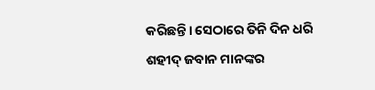କରିଛନ୍ତି। ସେଠାରେ ତିନି ଦିନ ଧରି ଶହୀଦ୍ ଜବାନ ମାନଙ୍କର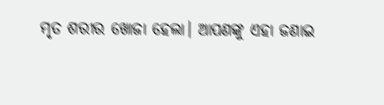ମୃତ ଶରୀର ଖୋଜା ହେଲା। ଆପଣଙ୍କୁ ଏହା ଜଣାଇ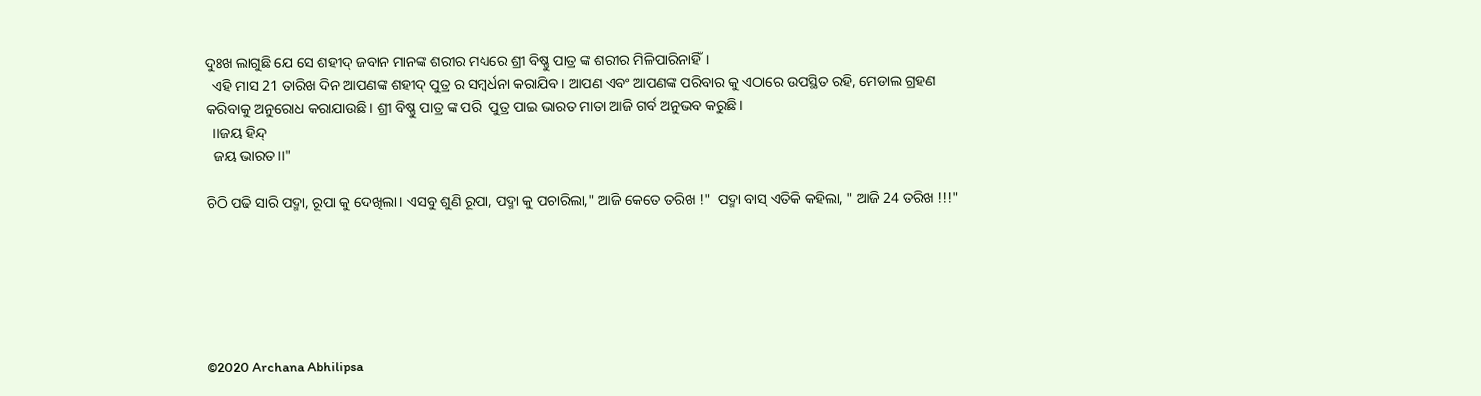ଦୁଃଖ ଲାଗୁଛି ଯେ ସେ ଶହୀଦ୍ ଜବାନ ମାନଙ୍କ ଶରୀର ମଧ୍ୟରେ ଶ୍ରୀ ବିଷ୍ଣୁ ପାତ୍ର ଙ୍କ ଶରୀର ମିଳିପାରିନାହିଁ।
  ଏହି ମାସ 21 ତାରିଖ ଦିନ ଆପଣଙ୍କ ଶହୀଦ୍ ପୁତ୍ର ର ସମ୍ବର୍ଧନା କରାଯିବ। ଆପଣ ଏବଂ ଆପଣଙ୍କ ପରିବାର କୁ ଏଠାରେ ଉପସ୍ଥିତ ରହି, ମେଡାଲ ଗ୍ରହଣ କରିବାକୁ ଅନୁରୋଧ କରାଯାଉଛି। ଶ୍ରୀ ବିଷ୍ଣୁ ପାତ୍ର ଙ୍କ ପରି  ପୁତ୍ର ପାଇ ଭାରତ ମାତା ଆଜି ଗର୍ବ ଅନୁଭବ କରୁଛି।
  ।।ଜୟ ହିନ୍ଦ୍
  ଜୟ ଭାରତ।।"

ଚିଠି ପଢି ସାରି ପଦ୍ମା, ରୂପା କୁ ଦେଖିଲା। ଏସବୁ ଶୁଣି ରୂପା, ପଦ୍ମା କୁ ପଚାରିଲା," ଆଜି କେତେ ତରିଖ !"  ପଦ୍ମା ବାସ୍ ଏତିକି କହିଲା, " ଆଜି 24 ତରିଖ !!!"






©2020 Archana Abhilipsa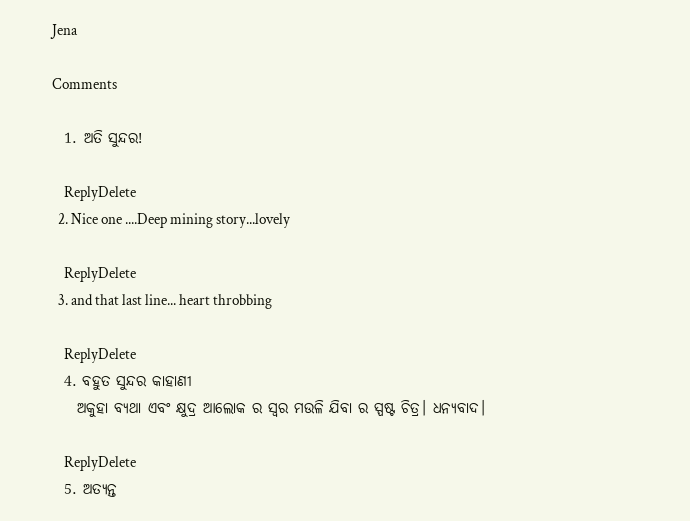Jena

Comments

  1. ଅତି ସୁନ୍ଦର!

    ReplyDelete
  2. Nice one ....Deep mining story...lovely

    ReplyDelete
  3. and that last line... heart throbbing

    ReplyDelete
  4. ବହୁତ ସୁନ୍ଦର କାହାଣୀ
    ଅକୁହା ବ୍ୟଥା ଏବଂ କ୍ଷୁଦ୍ର ଆଲୋକ ର ସ୍ୱର ମଉଳି ଯିବା ର ସ୍ପଷ୍ଟ ଚିତ୍ର। ଧନ୍ଯବାଦ।

    ReplyDelete
  5. ଅତ୍ୟନ୍ତ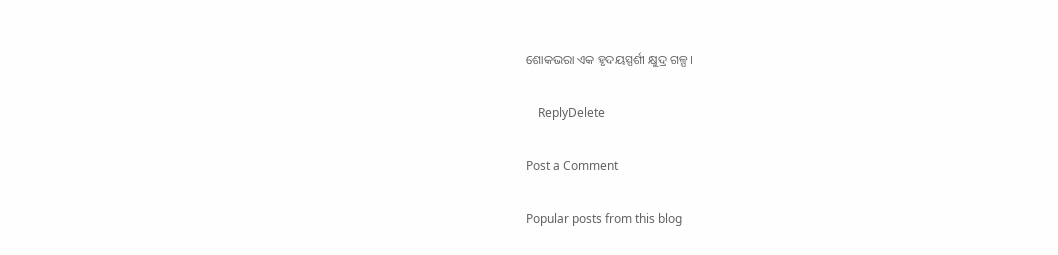ଶୋକଭରା ଏକ ହୃଦୟସ୍ପର୍ଶୀ କ୍ଷୁଦ୍ର ଗଳ୍ପ ।

    ReplyDelete

Post a Comment

Popular posts from this blog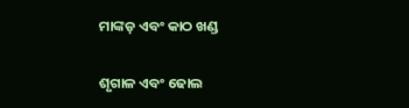ମାଙ୍କଡ଼ ଏବଂ କାଠ ଖଣ୍ଡ

ଶୃଗାଳ ଏବଂ ଢୋଲ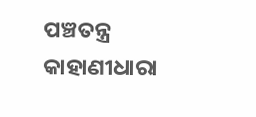ପଞ୍ଚତନ୍ତ୍ର କାହାଣୀଧାରା